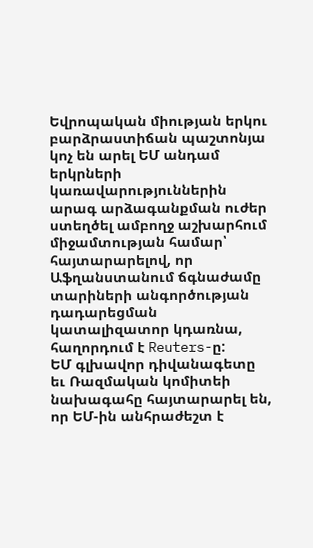Եվրոպական միության երկու բարձրաստիճան պաշտոնյա կոչ են արել ԵՄ անդամ երկրների կառավարություններին արագ արձագանքման ուժեր ստեղծել ամբողջ աշխարհում միջամտության համար՝ հայտարարելով, որ Աֆղանստանում ճգնաժամը տարիների անգործության դադարեցման կատալիզատոր կդառնա, հաղորդում է Reuters-ը:
ԵՄ գլխավոր դիվանագետը եւ Ռազմական կոմիտեի նախագահը հայտարարել են, որ ԵՄ-ին անհրաժեշտ է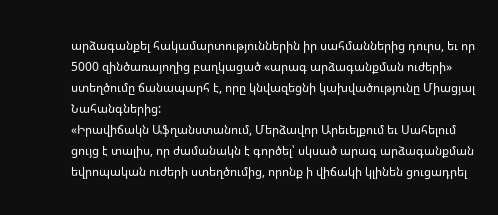արձագանքել հակամարտություններին իր սահմաններից դուրս, եւ որ 5000 զինծառայողից բաղկացած «արագ արձագանքման ուժերի» ստեղծումը ճանապարհ է, որը կնվազեցնի կախվածությունը Միացյալ Նահանգներից:
«Իրավիճակն Աֆղանստանում, Մերձավոր Արեւելքում եւ Սահելում ցույց է տալիս, որ ժամանակն է գործել՝ սկսած արագ արձագանքման եվրոպական ուժերի ստեղծումից, որոնք ի վիճակի կլինեն ցուցադրել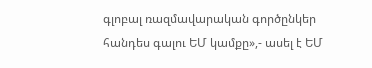գլոբալ ռազմավարական գործընկեր հանդես գալու ԵՄ կամքը»,- ասել է ԵՄ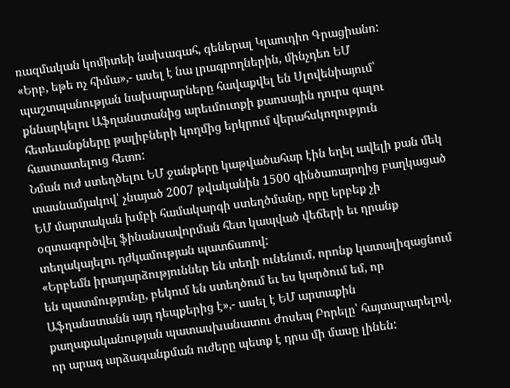ռազմական կոմիտեի նախագահ, գեներալ Կլաուդիո Գրացիանո:
«Երբ, եթե ոչ հիմա»,- ասել է նա լրագրողներին, մինչդեռ ԵՄ պաշտպանության նախարարները հավաքվել են Սլովենիայում՝ քննարկելու Աֆղանստանից արեւմուտքի քաոսային դուրս գալու հետեւանքները թալիբների կողմից երկրում վերահսկողություն հաստատելուց հետո:
Նման ուժ ստեղծելու ԵՄ ջանքերը կաթվածահար էին եղել ավելի քան մեկ տասնամյակով՝ չնայած 2007 թվականին 1500 զինծառայողից բաղկացած ԵՄ մարտական խմբի համակարգի ստեղծմանը, որը երբեք չի օգտագործվել ֆինանսավորման հետ կապված վեճերի եւ դրանք տեղակայելու դժկամության պատճառով:
«Երբեմն իրադարձություններ են տեղի ունենում, որոնք կատալիզացնում են պատմությունը, բեկում են ստեղծում եւ ես կարծում եմ, որ Աֆղանստանն այդ դեպքերից է»,- ասել է ԵՄ արտաքին քաղաքականության պատասխանատու Ժոսեպ Բորելը՝ հայտարարելով, որ արագ արձագանքման ուժերը պետք է դրա մի մասը լինեն: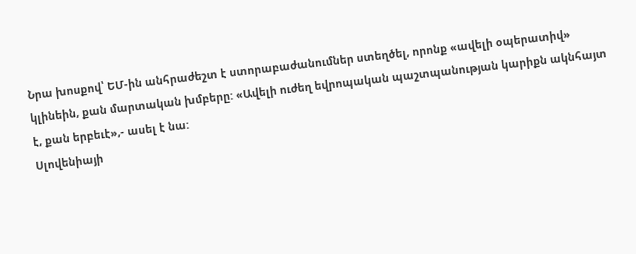Նրա խոսքով՝ ԵՄ-ին անհրաժեշտ է ստորաբաժանումներ ստեղծել, որոնք «ավելի օպերատիվ» կլինեին, քան մարտական խմբերը: «Ավելի ուժեղ եվրոպական պաշտպանության կարիքն ակնհայտ է, քան երբեւէ»,- ասել է նա:
Սլովենիայի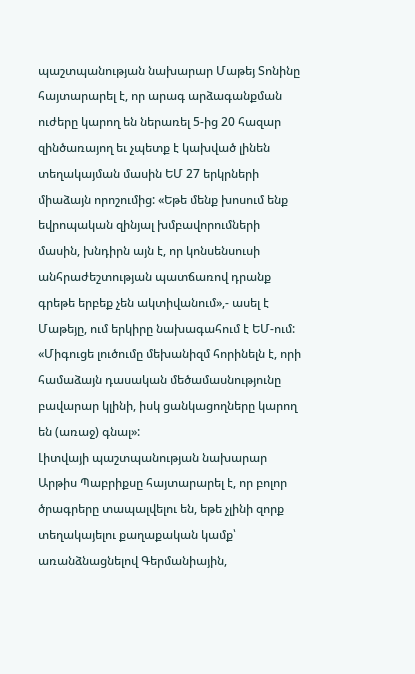պաշտպանության նախարար Մաթեյ Տոնինը հայտարարել է, որ արագ արձագանքման ուժերը կարող են ներառել 5-ից 20 հազար զինծառայող եւ չպետք է կախված լինեն տեղակայման մասին ԵՄ 27 երկրների միաձայն որոշումից: «Եթե մենք խոսում ենք եվրոպական զինյալ խմբավորումների մասին, խնդիրն այն է, որ կոնսենսուսի անհրաժեշտության պատճառով դրանք գրեթե երբեք չեն ակտիվանում»,- ասել է Մաթեյը, ում երկիրը նախագահում է ԵՄ-ում: «Միգուցե լուծումը մեխանիզմ հորինելն է, որի համաձայն դասական մեծամասնությունը բավարար կլինի, իսկ ցանկացողները կարող են (առաջ) գնալ»:
Լիտվայի պաշտպանության նախարար Արթիս Պաբրիքսը հայտարարել է, որ բոլոր ծրագրերը տապալվելու են, եթե չլինի զորք տեղակայելու քաղաքական կամք՝ առանձնացնելով Գերմանիային,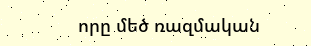որը մեծ ռազմական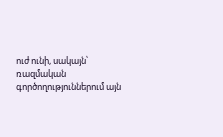ուժ ունի, սակայն՝ ռազմական գործողություններում այն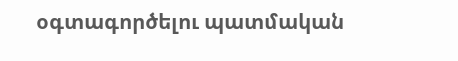օգտագործելու պատմական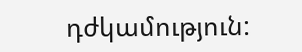դժկամություն: